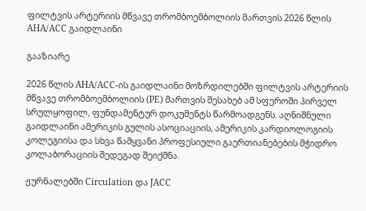ფილტვის არტერიის მწვავე თრომბოემბოლიის მართვის 2026 წლის AHA/ACC გაიდლაინი

გააზიარე

2026 წლის AHA/ACC-ის გაიდლაინი მოზრდილებში ფილტვის არტერიის მწვავე თრომბოემბოლიის (PE) მართვის შესახებ ამ სფეროში პირველ სრულყოფილ, ფუნდამენტურ დოკუმენტს წარმოადგენს. აღნიშნული გაიდლაინი ამერიკის გულის ასოციაციის, ამერიკის კარდიოლოგიის კოლეგიისა და სხვა წამყვანი პროფესიული გაერთიანებების მჭიდრო კოლაბორაციის შედეგად შეიქმნა.

ჟურნალებში Circulation და JACC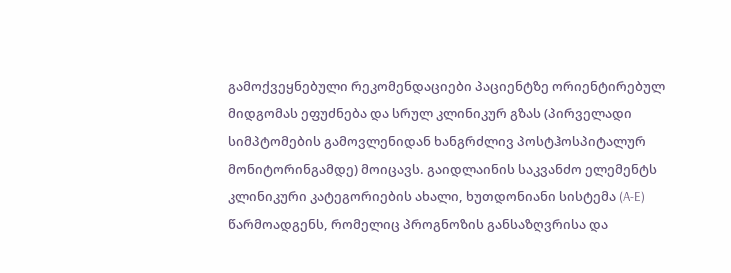გამოქვეყნებული რეკომენდაციები პაციენტზე ორიენტირებულ მიდგომას ეფუძნება და სრულ კლინიკურ გზას (პირველადი სიმპტომების გამოვლენიდან ხანგრძლივ პოსტჰოსპიტალურ მონიტორინგამდე) მოიცავს. გაიდლაინის საკვანძო ელემენტს კლინიკური კატეგორიების ახალი, ხუთდონიანი სისტემა (A-E) წარმოადგენს, რომელიც პროგნოზის განსაზღვრისა და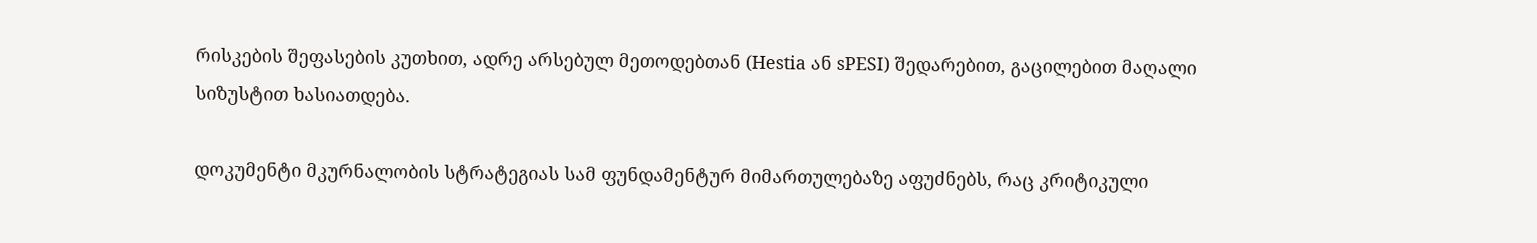რისკების შეფასების კუთხით, ადრე არსებულ მეთოდებთან (Hestia ან sPESI) შედარებით, გაცილებით მაღალი სიზუსტით ხასიათდება.

დოკუმენტი მკურნალობის სტრატეგიას სამ ფუნდამენტურ მიმართულებაზე აფუძნებს, რაც კრიტიკული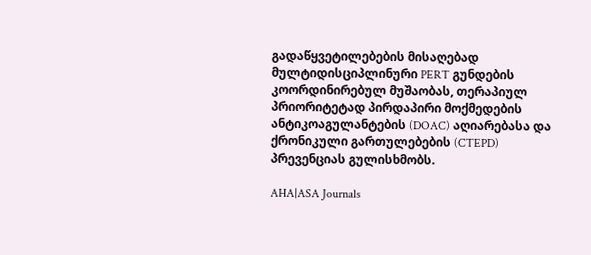გადაწყვეტილებების მისაღებად მულტიდისციპლინური PERT გუნდების კოორდინირებულ მუშაობას, თერაპიულ პრიორიტეტად პირდაპირი მოქმედების ანტიკოაგულანტების (DOAC) აღიარებასა და ქრონიკული გართულებების (CTEPD) პრევენციას გულისხმობს.

AHA|ASA Journals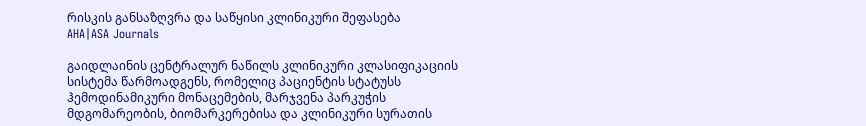რისკის განსაზღვრა და საწყისი კლინიკური შეფასება
AHA|ASA Journals

გაიდლაინის ცენტრალურ ნაწილს კლინიკური კლასიფიკაციის სისტემა წარმოადგენს, რომელიც პაციენტის სტატუსს ჰემოდინამიკური მონაცემების, მარჯვენა პარკუჭის მდგომარეობის, ბიომარკერებისა და კლინიკური სურათის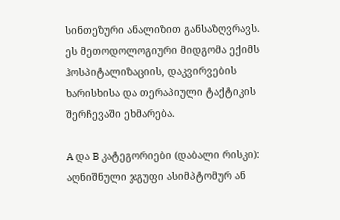სინთეზური ანალიზით განსაზღვრავს. ეს მეთოდოლოგიური მიდგომა ექიმს ჰოსპიტალიზაციის, დაკვირვების ხარისხისა და თერაპიული ტაქტიკის შერჩევაში ეხმარება.

A და B კატეგორიები (დაბალი რისკი): აღნიშნული ჯგუფი ასიმპტომურ ან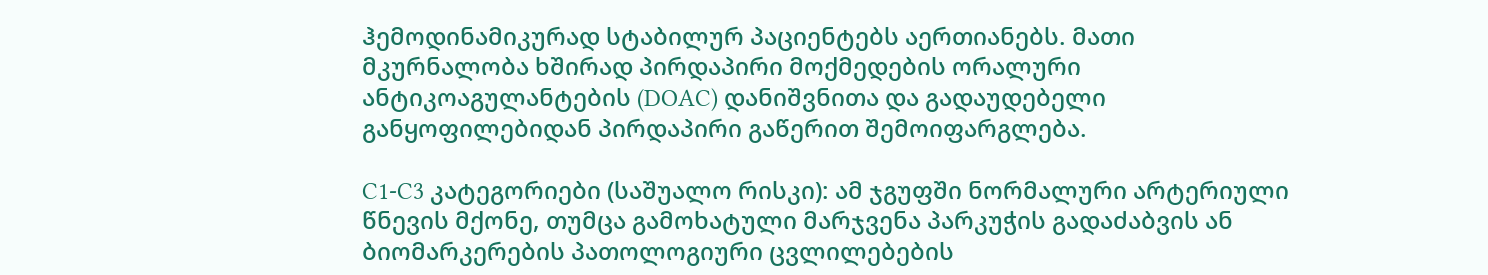ჰემოდინამიკურად სტაბილურ პაციენტებს აერთიანებს. მათი მკურნალობა ხშირად პირდაპირი მოქმედების ორალური ანტიკოაგულანტების (DOAC) დანიშვნითა და გადაუდებელი განყოფილებიდან პირდაპირი გაწერით შემოიფარგლება.

C1-C3 კატეგორიები (საშუალო რისკი): ამ ჯგუფში ნორმალური არტერიული წნევის მქონე, თუმცა გამოხატული მარჯვენა პარკუჭის გადაძაბვის ან ბიომარკერების პათოლოგიური ცვლილებების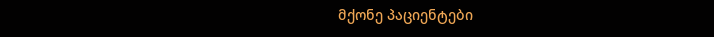მქონე პაციენტები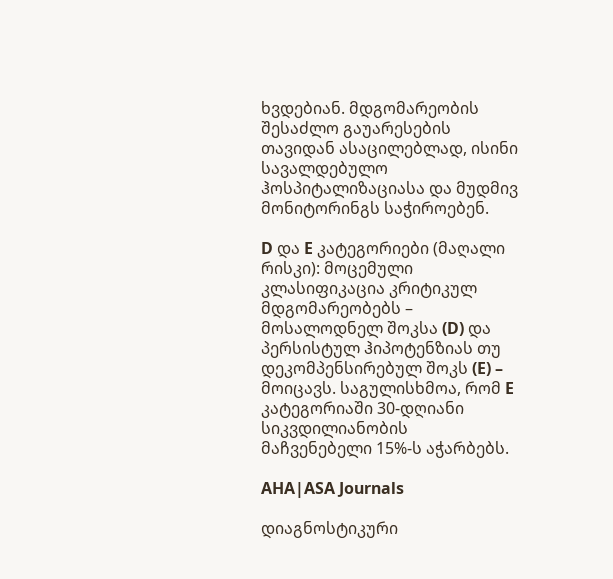ხვდებიან. მდგომარეობის შესაძლო გაუარესების თავიდან ასაცილებლად, ისინი სავალდებულო ჰოსპიტალიზაციასა და მუდმივ მონიტორინგს საჭიროებენ.

D და E კატეგორიები (მაღალი რისკი): მოცემული კლასიფიკაცია კრიტიკულ მდგომარეობებს – მოსალოდნელ შოკსა (D) და პერსისტულ ჰიპოტენზიას თუ დეკომპენსირებულ შოკს (E) – მოიცავს. საგულისხმოა, რომ E კატეგორიაში 30-დღიანი სიკვდილიანობის მაჩვენებელი 15%-ს აჭარბებს.

AHA|ASA Journals

დიაგნოსტიკური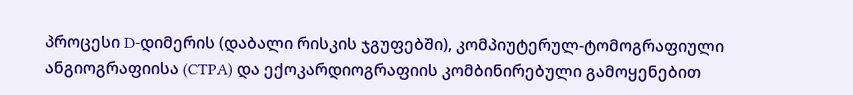პროცესი D-დიმერის (დაბალი რისკის ჯგუფებში), კომპიუტერულ-ტომოგრაფიული ანგიოგრაფიისა (CTPA) და ექოკარდიოგრაფიის კომბინირებული გამოყენებით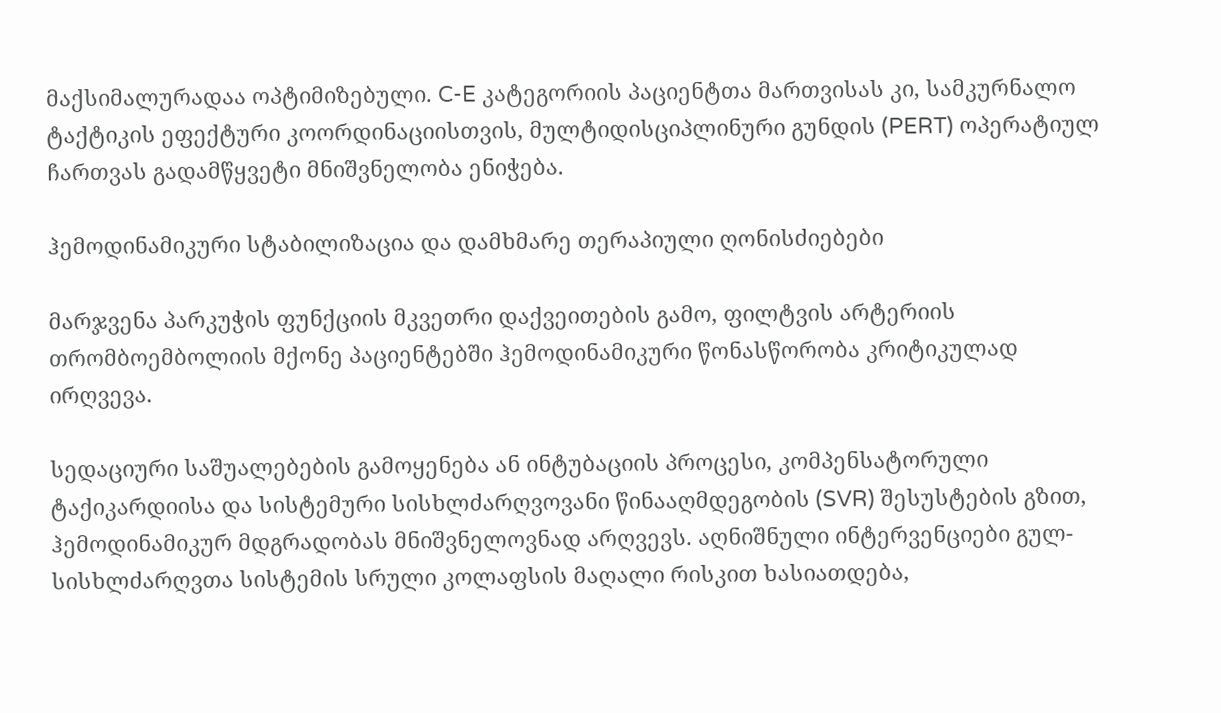მაქსიმალურადაა ოპტიმიზებული. C-E კატეგორიის პაციენტთა მართვისას კი, სამკურნალო ტაქტიკის ეფექტური კოორდინაციისთვის, მულტიდისციპლინური გუნდის (PERT) ოპერატიულ ჩართვას გადამწყვეტი მნიშვნელობა ენიჭება.

ჰემოდინამიკური სტაბილიზაცია და დამხმარე თერაპიული ღონისძიებები

მარჯვენა პარკუჭის ფუნქციის მკვეთრი დაქვეითების გამო, ფილტვის არტერიის თრომბოემბოლიის მქონე პაციენტებში ჰემოდინამიკური წონასწორობა კრიტიკულად ირღვევა.

სედაციური საშუალებების გამოყენება ან ინტუბაციის პროცესი, კომპენსატორული ტაქიკარდიისა და სისტემური სისხლძარღვოვანი წინააღმდეგობის (SVR) შესუსტების გზით, ჰემოდინამიკურ მდგრადობას მნიშვნელოვნად არღვევს. აღნიშნული ინტერვენციები გულ-სისხლძარღვთა სისტემის სრული კოლაფსის მაღალი რისკით ხასიათდება,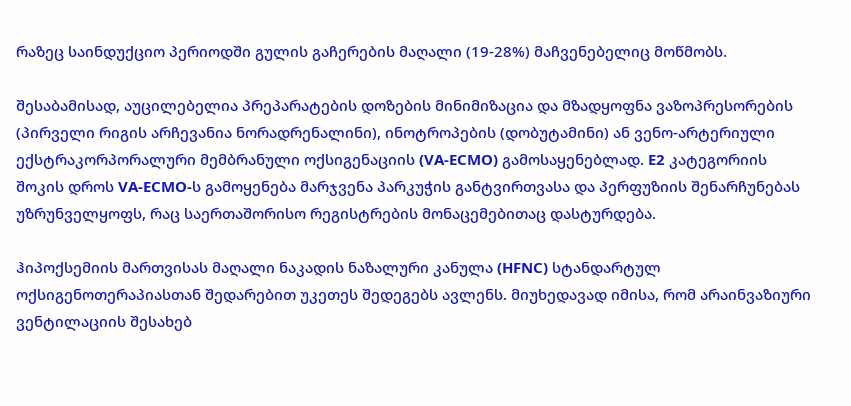რაზეც საინდუქციო პერიოდში გულის გაჩერების მაღალი (19-28%) მაჩვენებელიც მოწმობს.

შესაბამისად, აუცილებელია პრეპარატების დოზების მინიმიზაცია და მზადყოფნა ვაზოპრესორების (პირველი რიგის არჩევანია ნორადრენალინი), ინოტროპების (დობუტამინი) ან ვენო-არტერიული ექსტრაკორპორალური მემბრანული ოქსიგენაციის (VA-ECMO) გამოსაყენებლად. E2 კატეგორიის შოკის დროს VA-ECMO-ს გამოყენება მარჯვენა პარკუჭის განტვირთვასა და პერფუზიის შენარჩუნებას უზრუნველყოფს, რაც საერთაშორისო რეგისტრების მონაცემებითაც დასტურდება.

ჰიპოქსემიის მართვისას მაღალი ნაკადის ნაზალური კანულა (HFNC) სტანდარტულ ოქსიგენოთერაპიასთან შედარებით უკეთეს შედეგებს ავლენს. მიუხედავად იმისა, რომ არაინვაზიური ვენტილაციის შესახებ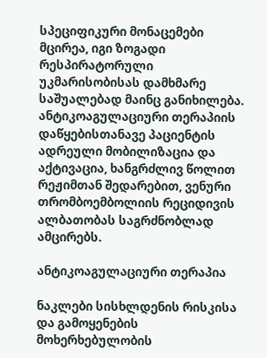სპეციფიკური მონაცემები მცირეა, იგი ზოგადი რესპირატორული უკმარისობისას დამხმარე საშუალებად მაინც განიხილება. ანტიკოაგულაციური თერაპიის დაწყებისთანავე პაციენტის ადრეული მობილიზაცია და აქტივაცია, ხანგრძლივ წოლით რეჟიმთან შედარებით, ვენური თრომბოემბოლიის რეციდივის ალბათობას საგრძნობლად ამცირებს.

ანტიკოაგულაციური თერაპია

ნაკლები სისხლდენის რისკისა და გამოყენების მოხერხებულობის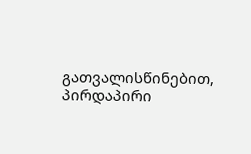გათვალისწინებით, პირდაპირი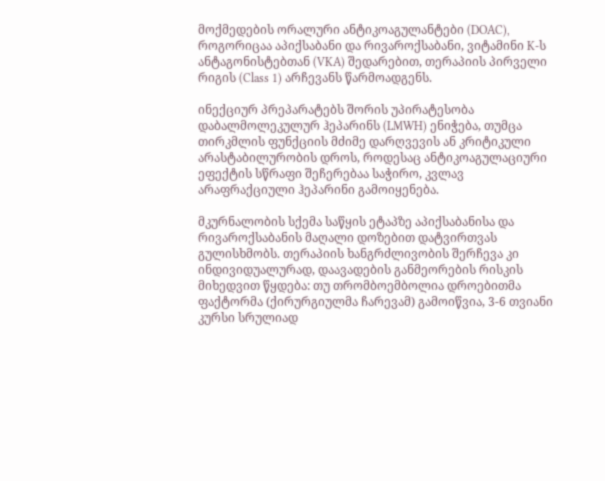მოქმედების ორალური ანტიკოაგულანტები (DOAC), როგორიცაა აპიქსაბანი და რივაროქსაბანი, ვიტამინი K-ს ანტაგონისტებთან (VKA) შედარებით, თერაპიის პირველი რიგის (Class 1) არჩევანს წარმოადგენს.

ინექციურ პრეპარატებს შორის უპირატესობა დაბალმოლეკულურ ჰეპარინს (LMWH) ენიჭება, თუმცა თირკმლის ფუნქციის მძიმე დარღვევის ან კრიტიკული არასტაბილურობის დროს, როდესაც ანტიკოაგულაციური ეფექტის სწრაფი შეჩერებაა საჭირო, კვლავ არაფრაქციული ჰეპარინი გამოიყენება.

მკურნალობის სქემა საწყის ეტაპზე აპიქსაბანისა და რივაროქსაბანის მაღალი დოზებით დატვირთვას გულისხმობს. თერაპიის ხანგრძლივობის შერჩევა კი ინდივიდუალურად, დაავადების განმეორების რისკის მიხედვით წყდება: თუ თრომბოემბოლია დროებითმა ფაქტორმა (ქირურგიულმა ჩარევამ) გამოიწვია, 3-6 თვიანი კურსი სრულიად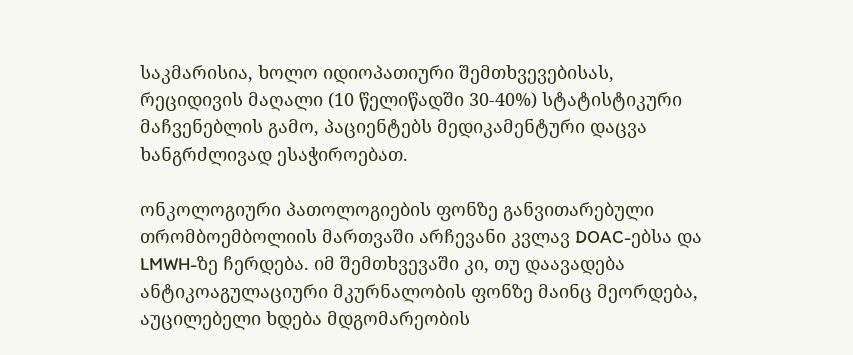საკმარისია, ხოლო იდიოპათიური შემთხვევებისას, რეციდივის მაღალი (10 წელიწადში 30-40%) სტატისტიკური მაჩვენებლის გამო, პაციენტებს მედიკამენტური დაცვა ხანგრძლივად ესაჭიროებათ.

ონკოლოგიური პათოლოგიების ფონზე განვითარებული თრომბოემბოლიის მართვაში არჩევანი კვლავ DOAC-ებსა და LMWH-ზე ჩერდება. იმ შემთხვევაში კი, თუ დაავადება ანტიკოაგულაციური მკურნალობის ფონზე მაინც მეორდება, აუცილებელი ხდება მდგომარეობის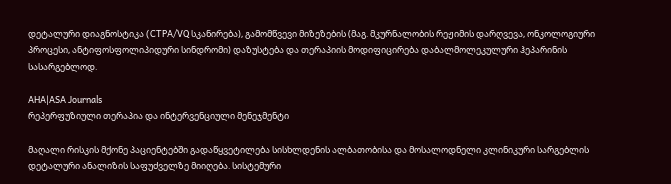დეტალური დიაგნოსტიკა (CTPA/VQ სკანირება), გამომწვევი მიზეზების (მაგ. მკურნალობის რეჟიმის დარღვევა, ონკოლოგიური პროცესი, ანტიფოსფოლიპიდური სინდრომი) დაზუსტება და თერაპიის მოდიფიცირება დაბალმოლეკულური ჰეპარინის სასარგებლოდ.

AHA|ASA Journals
რეპერფუზიული თერაპია და ინტერვენციული მენეჯმენტი

მაღალი რისკის მქონე პაციენტებში გადაწყვეტილება სისხლდენის ალბათობისა და მოსალოდნელი კლინიკური სარგებლის დეტალური ანალიზის საფუძველზე მიიღება. სისტემური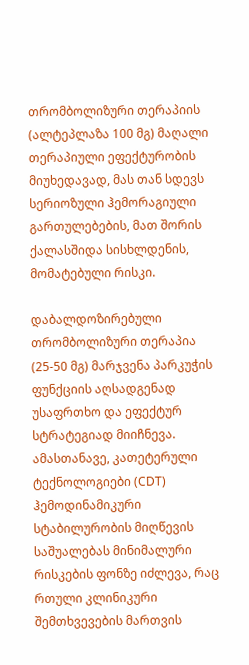თრომბოლიზური თერაპიის (ალტეპლაზა 100 მგ) მაღალი თერაპიული ეფექტურობის მიუხედავად, მას თან სდევს სერიოზული ჰემორაგიული გართულებების, მათ შორის ქალასშიდა სისხლდენის, მომატებული რისკი.

დაბალდოზირებული თრომბოლიზური თერაპია (25-50 მგ) მარჯვენა პარკუჭის ფუნქციის აღსადგენად უსაფრთხო და ეფექტურ სტრატეგიად მიიჩნევა. ამასთანავე, კათეტერული ტექნოლოგიები (CDT) ჰემოდინამიკური სტაბილურობის მიღწევის საშუალებას მინიმალური რისკების ფონზე იძლევა, რაც რთული კლინიკური შემთხვევების მართვის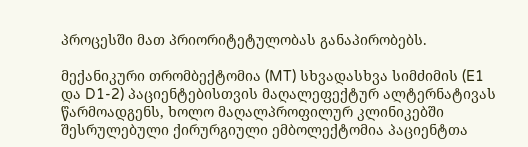პროცესში მათ პრიორიტეტულობას განაპირობებს.

მექანიკური თრომბექტომია (MT) სხვადასხვა სიმძიმის (E1 და D1-2) პაციენტებისთვის მაღალეფექტურ ალტერნატივას წარმოადგენს, ხოლო მაღალპროფილურ კლინიკებში შესრულებული ქირურგიული ემბოლექტომია პაციენტთა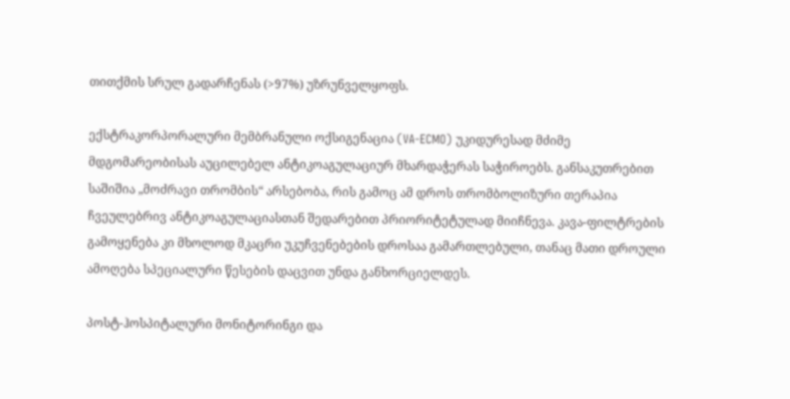თითქმის სრულ გადარჩენას (>97%) უზრუნველყოფს.

ექსტრაკორპორალური მემბრანული ოქსიგენაცია (VA-ECMO) უკიდურესად მძიმე მდგომარეობისას აუცილებელ ანტიკოაგულაციურ მხარდაჭერას საჭიროებს. განსაკუთრებით საშიშია „მოძრავი თრომბის“ არსებობა, რის გამოც ამ დროს თრომბოლიზური თერაპია ჩვეულებრივ ანტიკოაგულაციასთან შედარებით პრიორიტეტულად მიიჩნევა. კავა-ფილტრების გამოყენება კი მხოლოდ მკაცრი უკუჩვენებების დროსაა გამართლებული, თანაც მათი დროული ამოღება სპეციალური წესების დაცვით უნდა განხორციელდეს.

პოსტ-ჰოსპიტალური მონიტორინგი და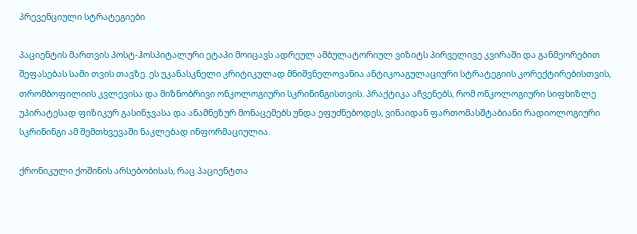პრევენციული სტრატეგიები

პაციენტის მართვის პოსტ-ჰოსპიტალური ეტაპი მოიცავს ადრეულ ამბულატორიულ ვიზიტს პირველივე კვირაში და განმეორებით შეფასებას სამი თვის თავზე. ეს უკანასკნელი კრიტიკულად მნიშვნელოვანია ანტიკოაგულაციური სტრატეგიის კორექტირებისთვის, თრომბოფილიის კვლევისა და მიზნობრივი ონკოლოგიური სკრინინგისთვის. პრაქტიკა აჩვენებს, რომ ონკოლოგიური სიფხიზლე უპირატესად ფიზიკურ გასინჯვასა და ანამნეზურ მონაცემებს უნდა ეფუძნებოდეს, ვინაიდან ფართომასშტაბიანი რადიოლოგიური სკრინინგი ამ შემთხვევაში ნაკლებად ინფორმაციულია.

ქრონიკული ქოშინის არსებობისას, რაც პაციენტთა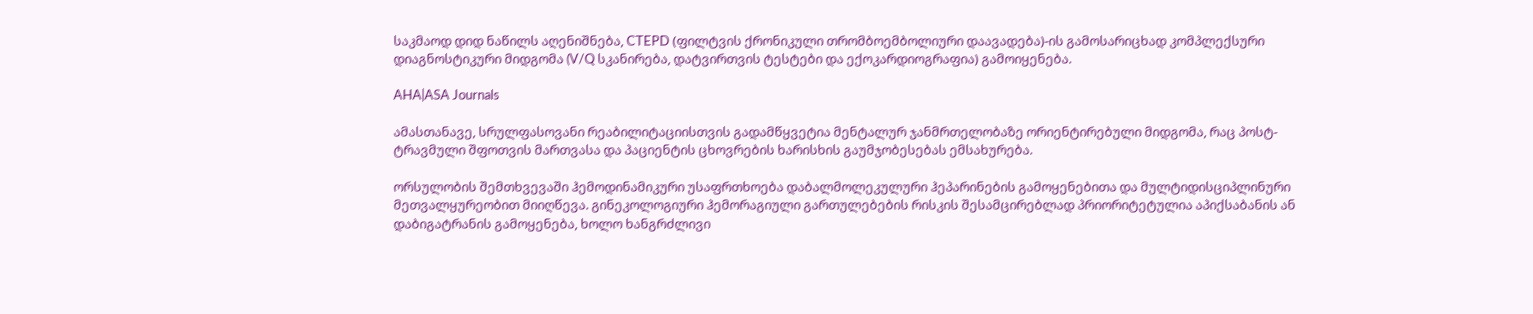საკმაოდ დიდ ნაწილს აღენიშნება, CTEPD (ფილტვის ქრონიკული თრომბოემბოლიური დაავადება)-ის გამოსარიცხად კომპლექსური დიაგნოსტიკური მიდგომა (V/Q სკანირება, დატვირთვის ტესტები და ექოკარდიოგრაფია) გამოიყენება.

AHA|ASA Journals

ამასთანავე, სრულფასოვანი რეაბილიტაციისთვის გადამწყვეტია მენტალურ ჯანმრთელობაზე ორიენტირებული მიდგომა, რაც პოსტ-ტრავმული შფოთვის მართვასა და პაციენტის ცხოვრების ხარისხის გაუმჯობესებას ემსახურება.

ორსულობის შემთხვევაში ჰემოდინამიკური უსაფრთხოება დაბალმოლეკულური ჰეპარინების გამოყენებითა და მულტიდისციპლინური მეთვალყურეობით მიიღწევა. გინეკოლოგიური ჰემორაგიული გართულებების რისკის შესამცირებლად პრიორიტეტულია აპიქსაბანის ან დაბიგატრანის გამოყენება, ხოლო ხანგრძლივი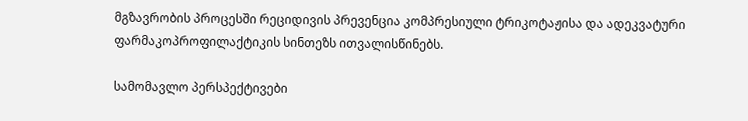მგზავრობის პროცესში რეციდივის პრევენცია კომპრესიული ტრიკოტაჟისა და ადეკვატური ფარმაკოპროფილაქტიკის სინთეზს ითვალისწინებს.

სამომავლო პერსპექტივები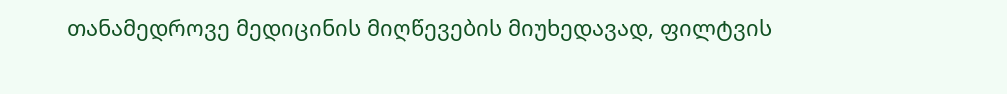თანამედროვე მედიცინის მიღწევების მიუხედავად, ფილტვის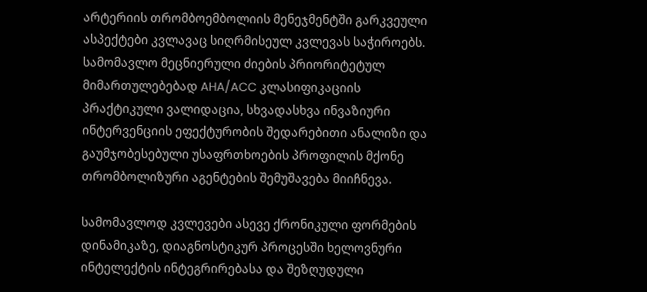არტერიის თრომბოემბოლიის მენეჯმენტში გარკვეული ასპექტები კვლავაც სიღრმისეულ კვლევას საჭიროებს. სამომავლო მეცნიერული ძიების პრიორიტეტულ მიმართულებებად AHA/ACC კლასიფიკაციის პრაქტიკული ვალიდაცია, სხვადასხვა ინვაზიური ინტერვენციის ეფექტურობის შედარებითი ანალიზი და გაუმჯობესებული უსაფრთხოების პროფილის მქონე თრომბოლიზური აგენტების შემუშავება მიიჩნევა.

სამომავლოდ კვლევები ასევე ქრონიკული ფორმების დინამიკაზე, დიაგნოსტიკურ პროცესში ხელოვნური ინტელექტის ინტეგრირებასა და შეზღუდული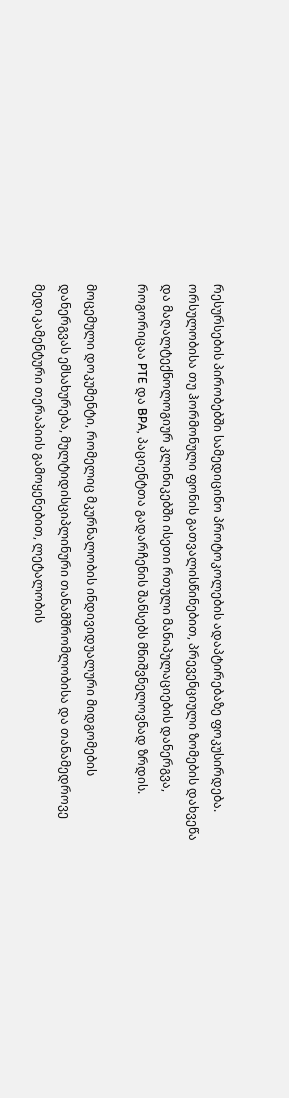რესურსების პირობებში სამედიცინო პროტოკოლების ადაპტირებაზე ფოკუსირდება. ორსულობისა თუ ჰორმონული ფონის გათვალისწინებით, პრევენციული ზომების დახვეწა და მაღალტექნოლოგიურ კლინიკებში ისეთი რთული მანიპულაციების დანერგვა, როგორიცაა PTE და BPA, პაციენტთა გადარჩენის შანსებს მნიშვნელოვნად ზრდის.

მოცემული დოკუმენტი, რომელიც მკურნალობის ინდივიდუალური მიდგომების დანერგვას ემსახურება, მულტიდისციპლინური თანამშრომლობისა და თანამედროვე მედიკამენტური თერაპიის გამოყენებით, ლეტალობის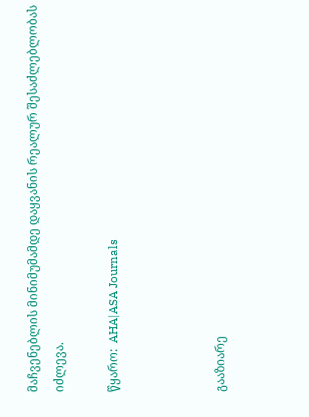მაჩვენებლის მინიმუმამდე დაყვანის რეალურ შესაძლებლობას იძლევა.

წყარო:  AHA|ASA Journals



გააზიარე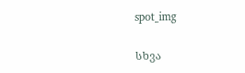spot_img

სხვა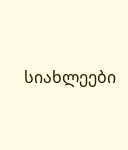სიახლეები